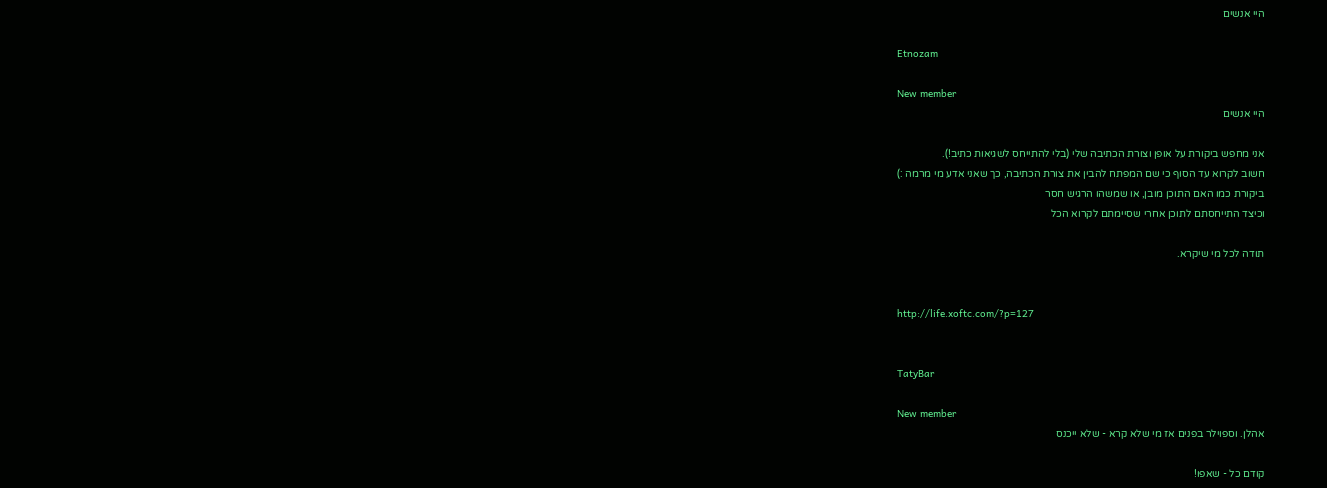היי אנשים

Etnozam

New member
היי אנשים

אני מחפש ביקורת על אופן וצורת הכתיבה שלי (בלי להתייחס לשגיאות כתיב!).
חשוב לקרוא עד הסוף כי שם המפתח להבין את צורת הכתיבה, כך שאני אדע מי מרמה :)
ביקורת כמו האם התוכן מובן, או שמשהו הרגיש חסר
וכיצד התייחסתם לתוכן אחרי שסיימתם לקרוא הכל

תודה לכל מי שיקרא.


http://life.xoftc.com/?p=127


TatyBar

New member
אהלן. וספוילר בפנים אז מי שלא קרא - שלא ייכנס

קודם כל - שאפו!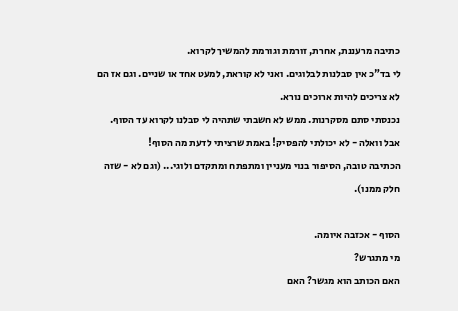כתיבה מרעננת, אחרת, זורמת וגורמת להמשיך לקרוא.
לי בד"כ אין סבלנות לבלוגים. ואני לא קוראת, למעט אחד או שניים. וגם אז הם לא צריכים להיות ארוכים נורא.
נכנסתי סתם מסקרנות. ממש לא חשבתי שתהיה לי סבלנו לקרוא עד הסוף.
אבל וואלה - לא יכולתי להפסיק! באמת שרציתי לדעת מה הסוף!
הכתיבה טובה, הסיפור בנוי מעניין ומתפתח ומתקדם ולוגי... (וגם לא - שזה חלק ממנו).

הסוף - אכזבה איומה.
מי מתגרש?
האם הכותב הוא מגשר? האם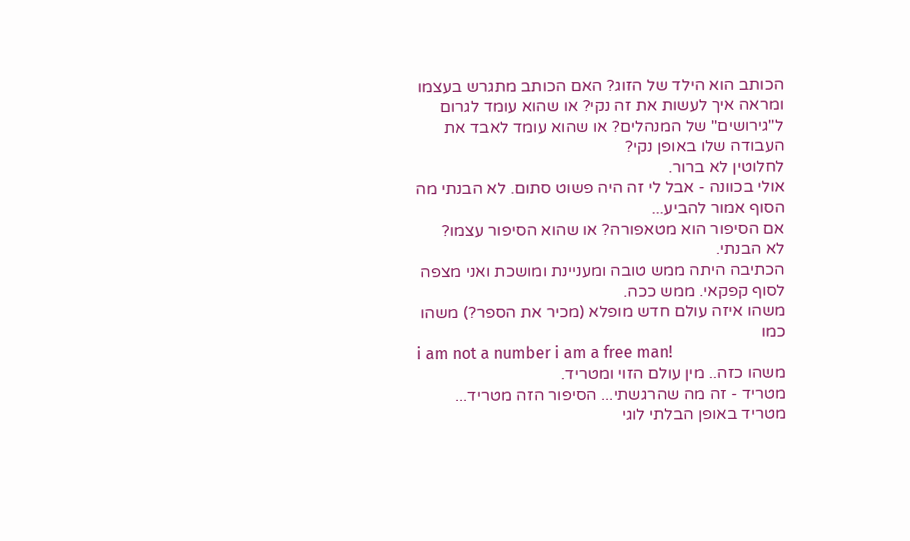הכותב הוא הילד של הזוג? האם הכותב מתגרש בעצמו ומראה איך לעשות את זה נקי? או שהוא עומד לגרום ל"גירושים" של המנהלים? או שהוא עומד לאבד את העבודה שלו באופן נקי?
לחלוטין לא ברור.
אולי בכוונה - אבל לי זה היה פשוט סתום. לא הבנתי מה הסוף אמור להביע...
אם הסיפור הוא מטאפורה? או שהוא הסיפור עצמו?
לא הבנתי.
הכתיבה היתה ממש טובה ומעניינת ומושכת ואני מצפה לסוף קפקאי. ממש ככה.
משהו איזה עולם חדש מופלא (מכיר את הספר?) משהו כמו
i am not a number i am a free man!
משהו כזה.. מין עולם הזוי ומטריד.
מטריד - זה מה שהרגשתי... הסיפור הזה מטריד... מטריד באופן הבלתי לוגי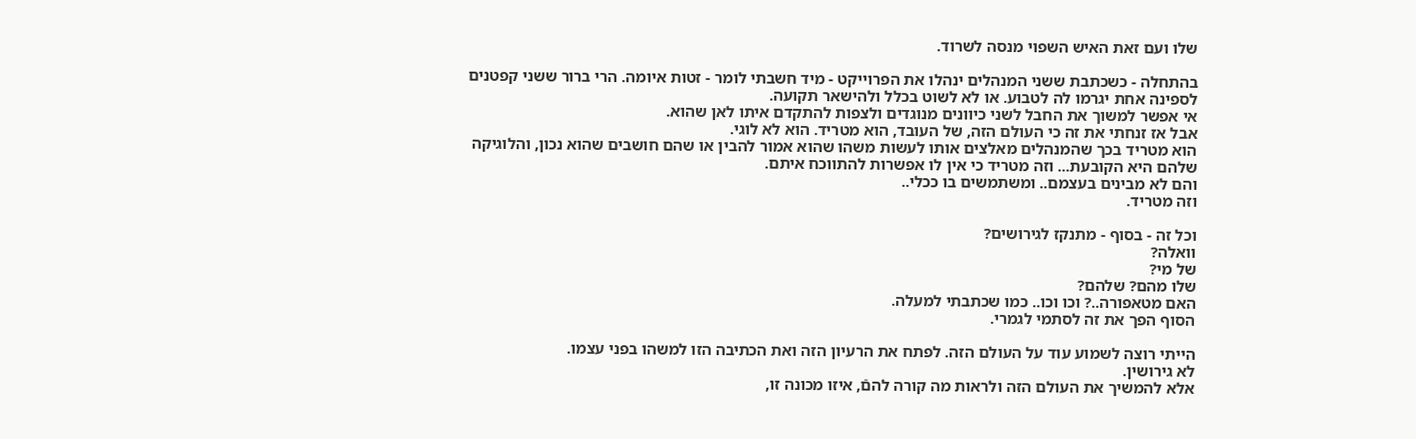שלו ועם זאת האיש השפוי מנסה לשרוד.

בהתחלה - כשכתבת ששני המנהלים ינהלו את הפרוייקט - מיד חשבתי לומר - זטות איומה. הרי ברור ששני קפטנים לספינה אחת יגרמו לה לטבוע. או לא לשוט בכלל ולהישאר תקועה.
אי אפשר למשוך את החבל לשני כיוונים מנוגדים ולצפות להתקדם איתו לאן שהוא.
אבל אז זנחתי את זה כי העולם הזה, של העובד, הוא מטריד. הוא לא לוגי.
הוא מטריד בכך שהמנהלים מאלצים אותו לעשות משהו שהוא אמור להבין או שהם חושבים שהוא נכון, והלוגיקה שלהם היא הקובעת... וזה מטריד כי אין לו אפשרות להתווכח איתם.
והם לא מבינים בעצמם.. ומשתמשים בו ככלי..
וזה מטריד.

וכל זה - בסוף - מתנקז לגירושים?
וואלה?
של מי?
שלו מהם? שלהם?
האם מטאפורה..? וכו וכו.. כמו שכתבתי למעלה.
הסוף הפך את זה לסתמי לגמרי.

הייתי רוצה לשמוע עוד על העולם הזה. לפתח את הרעיון הזה ואת הכתיבה הזו למשהו בפני עצמו.
לא גירושין.
אלא להמשיך את העולם הזה ולראות מה קורה להםֿ, איזו מכונה זו,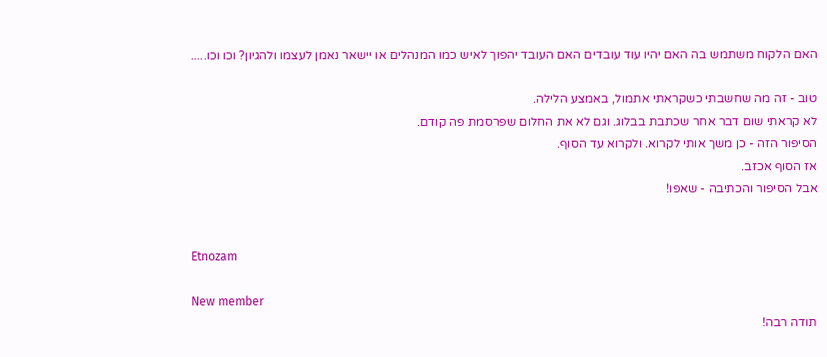האם הלקוח משתמש בה האם יהיו עוד עובדים האם העובד יהפוך לאיש כמו המנהלים או יישאר נאמן לעצמו ולהגיון? וכו וכו.....

טוב - זה מה שחשבתי כשקראתי אתמול, באמצע הלילה.
לא קראתי שום דבר אחר שכתבת בבלוג. וגם לא את החלום שפרסמת פה קודם.
הסיפור הזה - כן משך אותי לקרוא. ולקרוא עד הסוף.
אז הסוף אכזב.
אבל הסיפור והכתיבה - שאפו!


Etnozam

New member
תודה רבה!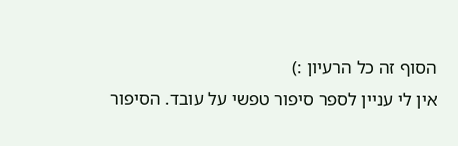הסוף זה כל הרעיון :)
אין לי עניין לספר סיפור טפשי על עובד. הסיפור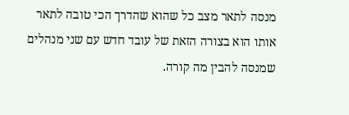מנסה לתאר מצב כל שהוא שהדרך הכי טובה לתאר אותו הוא בצורה הזאת של עובד חדש עם שני מנהלים שמנסה להבין מה קורה.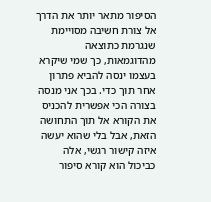הסיפור מתאר יותר את הדרך אל צורת חשיבה מסויימת שנגרמת כתוצאה מהדוגמאות, כך שמי שיקרא בעצמו ינסה להביא פתרון אחר תוך כדי. בכך אני מנסה בצורה הכי אפשרית להכניס את הקורא אל תוך התחושה הזאת, אבל בלי שהוא יעשה איזה קישור רגשי, אלה כביכול הוא קורא סיפור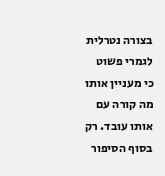בצורה נטרלית לגמרי פשוט כי מעניין אותו מה קורה עם אותו עובד. רק בסוף הסיפור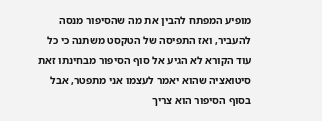מופיע המפתח להבין את מה שהסיפור מנסה להעביר, ואז התפיסה של הטקסט משתנה כי כל עוד הקורא לא הגיע אל סוף הסיפור מבחינתו זאת סיטואציה שהוא יאמר לעצמו אני מתפטר, אבל בסוף הסיפור הוא צריך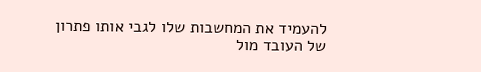להעמיד את המחשבות שלו לגבי אותו פתרון של העובד מול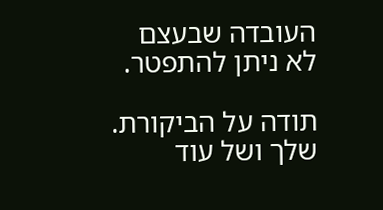העובדה שבעצם לא ניתן להתפטר.

תודה על הביקורת. שלך ושל עוד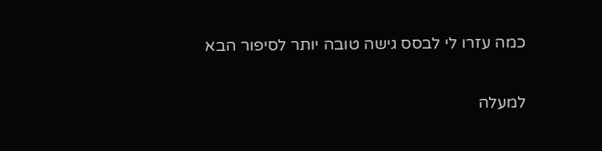כמה עזרו לי לבסס גישה טובה יותר לסיפור הבא

למעלה